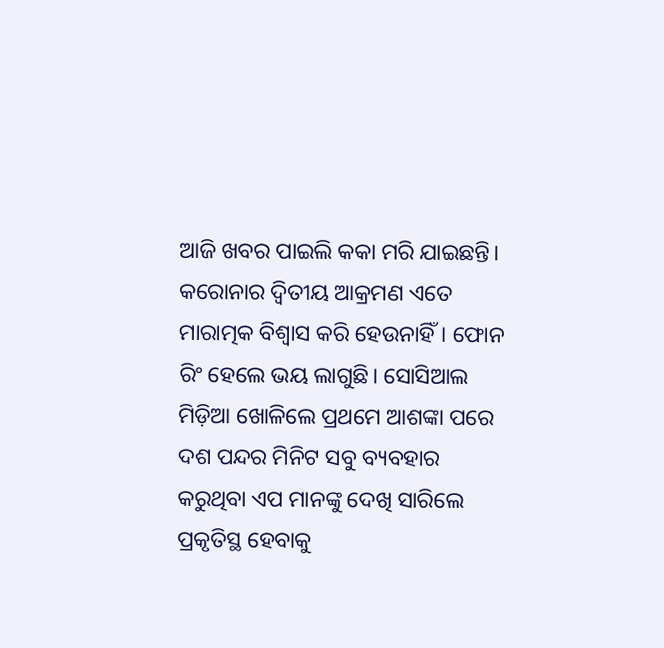ଆଜି ଖବର ପାଇଲି କକା ମରି ଯାଇଛନ୍ତି। କରୋନାର ଦ୍ୱିତୀୟ ଆକ୍ରମଣ ଏତେ ମାରାତ୍ମକ ବିଶ୍ଵାସ କରି ହେଉନାହିଁ। ଫୋନ ରିଂ ହେଲେ ଭୟ ଲାଗୁଛି। ସୋସିଆଲ ମିଡ଼ିଆ ଖୋଳିଲେ ପ୍ରଥମେ ଆଶଙ୍କା ପରେ ଦଶ ପନ୍ଦର ମିନିଟ ସବୁ ବ୍ୟବହାର କରୁଥିବା ଏପ ମାନଙ୍କୁ ଦେଖି ସାରିଲେ ପ୍ରକୃତିସ୍ଥ ହେବାକୁ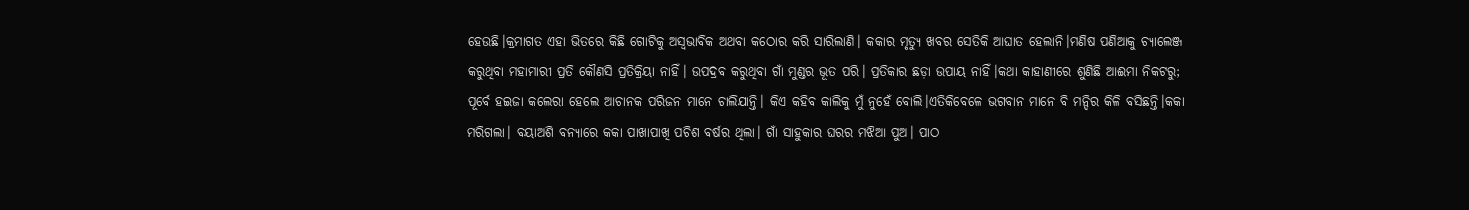ହେଉଛି।କ୍ରମାଗତ ଏହା ଭିତରେ କିଛି ଗୋଟିକୁ ଅସ୍ଵଭାବିକ ଅଥବା କଠୋର କରି ସାରିଲାଣି। କକାର ମୃତ୍ୟୁ ଖବର ସେତିକି ଆଘାତ ହେଲାନି।ମଣିଷ ପଣିଆକୁ ଚ୍ୟାଲେଞ୍ଜ କରୁଥିବା ମହାମାରୀ ପ୍ରତି କୌଣସି ପ୍ରତିକ୍ରିୟା ନାହିଁ। ଉପଦ୍ରବ କରୁଥିବା ଗାଁ ମୁଣ୍ଡର ଭୂତ ପରି। ପ୍ରତିକାର ଛଡ଼ା ଉପାୟ ନାହିଁ।କଥା କାହାଣୀରେ ଶୁଣିଛି ଆଈମା ନିକଟରୁ; ପୂର୍ବେ ହଇଜା କଲେରା ହେଲେ ଆଚାନକ ପରିଜନ ମାନେ ଚାଲିଯାନ୍ତି। କିଏ କହିବ କାଲିକୁ ମୁଁ ନୁହେଁ ବୋଲି।ଏତିକିବେଳେ ଭଗବାନ ମାନେ ବି ମନ୍ଦିର କିଳି ବସିଛନ୍ତି।କକା ମରିଗଲା। ବୟାଅଶି ବନ୍ୟାରେ କକା ପାଖାପାଖି ପଚିଶ ବର୍ଷର ଥିଲା। ଗାଁ ସାହୁକାର ଘରର ମଝିଆ ପୁଅ। ପାଠ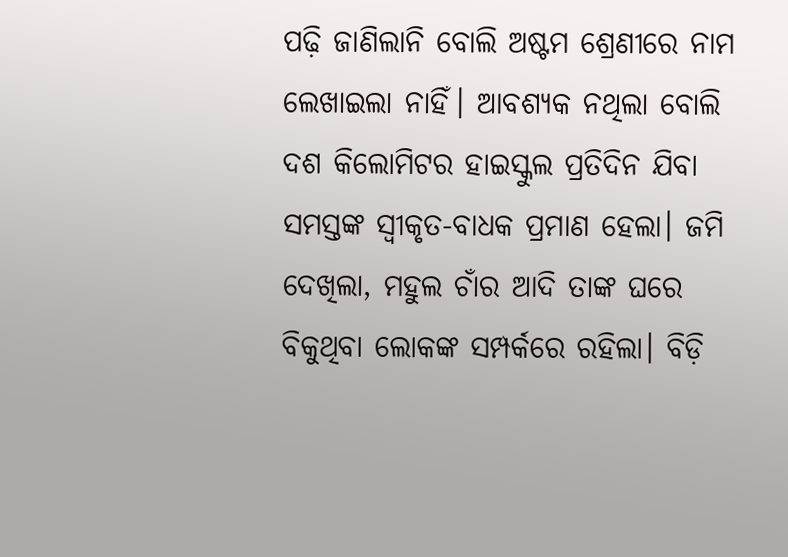ପଢ଼ି ଜାଣିଲାନି ବୋଲି ଅଷ୍ଟମ ଶ୍ରେଣୀରେ ନାମ ଲେଖାଇଲା ନାହିଁ। ଆବଶ୍ୟକ ନଥିଲା ବୋଲି ଦଶ କିଲୋମିଟର ହାଇସ୍କୁଲ ପ୍ରତିଦିନ ଯିବା ସମସ୍ତଙ୍କ ସ୍ଵୀକୃତ-ବାଧକ ପ୍ରମାଣ ହେଲା। ଜମି ଦେଖିଲା, ମହୁଲ ଚାଁର ଆଦି ତାଙ୍କ ଘରେ ବିକୁଥିବା ଲୋକଙ୍କ ସମ୍ପର୍କରେ ରହିଲା। ବିଡ଼ି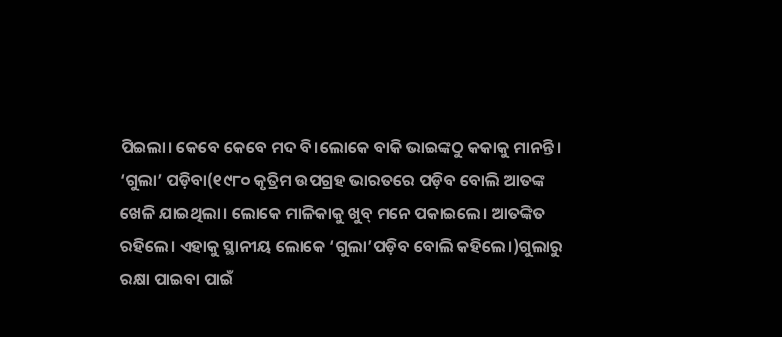ପିଇଲା। କେବେ କେବେ ମଦ ବି।ଲୋକେ ବାକି ଭାଇଙ୍କଠୁ କକାକୁ ମାନନ୍ତି। ‘ଗୁଲା’ ପଡ଼ିବା(୧୯୮୦ କୃତ୍ରିମ ଉପଗ୍ରହ ଭାରତରେ ପଡ଼ିବ ବୋଲି ଆତଙ୍କ ଖେଳି ଯାଇଥିଲା। ଲୋକେ ମାଳିକାକୁ ଖୁବ୍ ମନେ ପକାଇଲେ। ଆତଙ୍କିତ ରହିଲେ। ଏହାକୁ ସ୍ଥାନୀୟ ଲୋକେ ‘ଗୁଲା’ପଡ଼ିବ ବୋଲି କହିଲେ।)ଗୁଲାରୁ ରକ୍ଷା ପାଇବା ପାଇଁ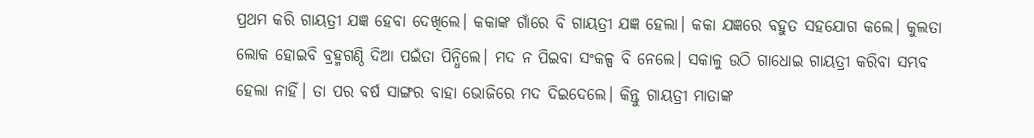ପ୍ରଥମ କରି ଗାୟତ୍ରୀ ଯଜ୍ଞ ହେବା ଦେଖିଲେ। କକାଙ୍କ ଗାଁରେ ବି ଗାୟତ୍ରୀ ଯଜ୍ଞ ହେଲା। କକା ଯଜ୍ଞରେ ବହୁତ ସହଯୋଗ କଲେ। କୁଲତା ଲୋକ ହୋଇବି ବ୍ରହ୍ମଗଣ୍ଠି ଦିଆ ପଇଁତା ପିନ୍ଧିଲେ। ମଦ ନ ପିଇବା ସଂକଳ୍ପ ବି ନେଲେ। ସକାଳୁ ଉଠି ଗାଧୋଇ ଗାୟତ୍ରୀ କରିବା ସମ୍ଭବ ହେଲା ନାହିଁ। ତା ପର ବର୍ଷ ସାଙ୍ଗର ବାହା ଭୋଜିରେ ମଦ ଦିଇଦେଲେ। କିନ୍ତୁ ଗାୟତ୍ରୀ ମାତାଙ୍କ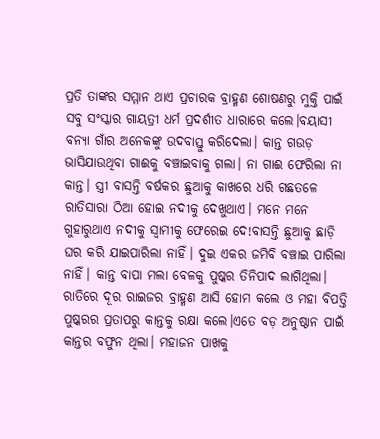ପ୍ରତି ତାଙ୍କର ସମ୍ମାନ ଥାଏ ପ୍ରଚାରକ ବ୍ରାହ୍ମଣ ଶୋଷଣରୁ ମୁକ୍ତି ପାଇଁ ସବୁ ସଂସ୍କାର ଗାୟତ୍ରୀ ଧର୍ମ ପ୍ରଦର୍ଶୀତ ଧାରାରେ କଲେ।ବୟାସୀ ବନ୍ୟା ଗାଁର ଅନେକଙ୍କୁ ଉଦବାସ୍ତୁ କରିଦେଲା। କାନ୍ତ ଗଉଡ଼ ଭାସିଯାଉଥିବା ଗାଈକୁ ବଞ୍ଚାଇବାକୁ ଗଲା। ନା ଗାଈ ଫେରିଲା ନା କାନ୍ତ। ସ୍ତ୍ରୀ ବାସନ୍ତି ବର୍ଷକର ଛୁଆକୁ କାଖରେ ଧରି ଗଛତଳେ ରାତିସାରା ଠିଆ ହୋଇ ନଦୀକୁ ଦେଖୁଥାଏ। ମନେ ମନେ ଗୁହାରୁଥାଏ ନଦୀକୁ ସ୍ୱାମୀକୁ ଫେରେଇ ଦେ!ବାସନ୍ତି ଛୁଆକୁ ଛାଡ଼ି ଘର କରି ଯାଇପାରିଲା ନାହିଁ। ଦୁଇ ଏକର ଜମିବି ବଞ୍ଚାଇ ପାରିଲା ନାହିଁ। କାନ୍ତ ବାପା ମଲା ବେଳକୁ ପୁଷ୍କର ତିନିପାଦ ଲାଗିଥିଲା। ରାତିରେ ଦୂର ରାଇଜର ବ୍ରାହ୍ମଣ ଆସି ହୋମ କଲେ ଓ ମହା ବିପତ୍ତି ପୁଷ୍କରର ପ୍ରତାପରୁ କାନ୍ତକୁ ରକ୍ଷା କଲେ।ଏତେ ବଡ଼ ଅନୁଷ୍ଠାନ ପାଇଁ କାନ୍ତର ବଫୁନ ଥିଲା। ମହାଜନ ପାଖକୁ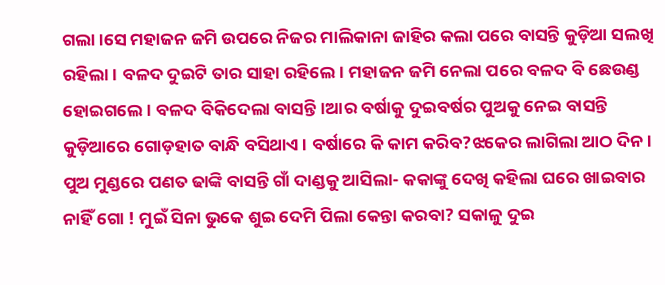ଗଲା।ସେ ମହାଜନ ଜମି ଉପରେ ନିଜର ମାଲିକାନା ଜାହିର କଲା ପରେ ବାସନ୍ତି କୁଡ଼ିଆ ସଲଖି ରହିଲା। ବଳଦ ଦୁଇଟି ତାର ସାହା ରହିଲେ। ମହାଜନ ଜମି ନେଲା ପରେ ବଳଦ ବି ଛେଉଣ୍ଡ ହୋଇଗଲେ। ବଳଦ ବିକିଦେଲା ବାସନ୍ତି।ଆର ବର୍ଷାକୁ ଦୁଇବର୍ଷର ପୁଅକୁ ନେଇ ବାସନ୍ତି କୁଡ଼ିଆରେ ଗୋଡ଼ହାତ ବାନ୍ଧି ବସିଥାଏ। ବର୍ଷାରେ କି କାମ କରିବ?ଝକେର ଲାଗିଲା ଆଠ ଦିନ। ପୁଅ ମୁଣ୍ଡରେ ପଣତ ଢାଙ୍କି ବାସନ୍ତି ଗାଁ ଦାଣ୍ଡକୁ ଆସିଲା- କକାଙ୍କୁ ଦେଖି କହିଲା ଘରେ ଖାଇବାର ନାହିଁ ଗୋ ! ମୁଇଁ ସିନା ଭୁକେ ଶୁଇ ଦେମି ପିଲା କେନ୍ତା କରବା? ସକାଳୁ ଦୁଇ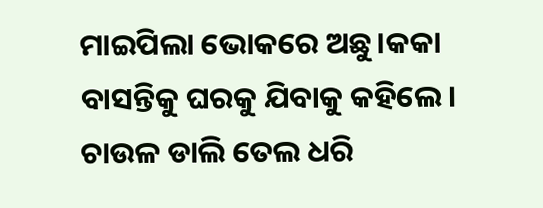ମାଇପିଲା ଭୋକରେ ଅଛୁ।କକା ବାସନ୍ତିକୁ ଘରକୁ ଯିବାକୁ କହିଲେ। ଚାଉଳ ଡାଲି ତେଲ ଧରି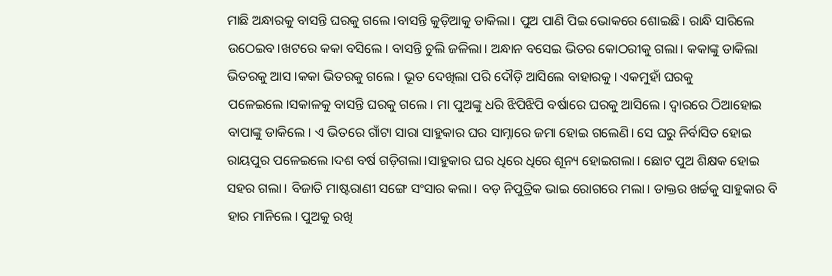ମାଛି ଅନ୍ଧାରକୁ ବାସନ୍ତି ଘରକୁ ଗଲେ।ବାସନ୍ତି କୁଡ଼ିଆକୁ ଡାକିଲା। ପୁଅ ପାଣି ପିଇ ଭୋକରେ ଶୋଇଛି। ରାନ୍ଧି ସାରିଲେ ଉଠେଇବ।ଖଟରେ କକା ବସିଲେ। ବାସନ୍ତି ଚୁଲି ଜଳିଲା। ଅନ୍ଧାନ ବସେଇ ଭିତର କୋଠରୀକୁ ଗଲା। କକାଙ୍କୁ ଡାକିଲା ଭିତରକୁ ଆସ।କକା ଭିତରକୁ ଗଲେ। ଭୂତ ଦେଖିଲା ପରି ଦୌଡ଼ି ଆସିଲେ ବାହାରକୁ। ଏକମୁହାଁ ଘରକୁ ପଳେଇଲେ।ସକାଳକୁ ବାସନ୍ତି ଘରକୁ ଗଲେ। ମା ପୁଅଙ୍କୁ ଧରି ଝିପିଝିପି ବର୍ଷାରେ ଘରକୁ ଆସିଲେ। ଦ୍ଵାରରେ ଠିଆହୋଇ ବାପାଙ୍କୁ ଡାକିଲେ। ଏ ଭିତରେ ଗାଁଟା ସାରା ସାହୁକାର ଘର ସାମ୍ନାରେ ଜମା ହୋଇ ଗଲେଣି। ସେ ଘରୁ ନିର୍ବାସିତ ହୋଇ ରାୟପୁର ପଳେଇଲେ।ଦଶ ବର୍ଷ ଗଡ଼ିଗଲା।ସାହୁକାର ଘର ଧିରେ ଧିରେ ଶୂନ୍ୟ ହୋଇଗଲା। ଛୋଟ ପୁଅ ଶିକ୍ଷକ ହୋଇ ସହର ଗଲା। ବିଜାତି ମାଷ୍ଟରାଣୀ ସଙ୍ଗେ ସଂସାର କଲା। ବଡ଼ ନିପୁତ୍ରିକ ଭାଇ ରୋଗରେ ମଲା। ଡାକ୍ତର ଖର୍ଚ୍ଚକୁ ସାହୁକାର ବି ହାର ମାନିଲେ। ପୁଅକୁ ରଖି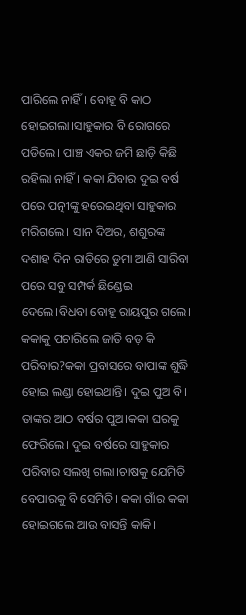ପାରିଲେ ନାହିଁ। ବୋହୂ ବି କାଠ ହୋଇଗଲା।ସାହୁକାର ବି ରୋଗରେ ପଡିଲେ। ପାଞ୍ଚ ଏକର ଜମି ଛାଡ଼ି କିଛି ରହିଲା ନାହିଁ। କକା ଯିବାର ଦୁଇ ବର୍ଷ ପରେ ପତ୍ନୀଙ୍କୁ ହରେଇଥିବା ସାହୁକାର ମରିଗଲେ। ସାନ ଦିଅର, ଶଶୁରଙ୍କ ଦଶାହ ଦିନ ରାତିରେ ଡୁମା ଆଣି ସାରିବା ପରେ ସବୁ ସମ୍ପର୍କ ଛିଣ୍ଡେଇ ଦେଲେ।ବିଧବା ବୋହୂ ରାୟପୁର ଗଲେ। କକାକୁ ପଚାରିଲେ ଜାତି ବଡ଼ କି ପରିବାର?କକା ପ୍ରବାସରେ ବାପାଙ୍କ ଶୁଦ୍ଧି ହୋଇ ଲଣ୍ଡା ହୋଇଥାନ୍ତି। ଦୁଇ ପୁଅ ବି। ତାଙ୍କର ଆଠ ବର୍ଷର ପୁଅ।କକା ଘରକୁ ଫେରିଲେ। ଦୁଇ ବର୍ଷରେ ସାହୁକାର ପରିବାର ସଲଖି ଗଲା।ଚାଷକୁ ଯେମିତି ବେପାରକୁ ବି ସେମିତି। କକା ଗାଁର କକା ହୋଇଗଲେ ଆଉ ବାସନ୍ତି କାକି।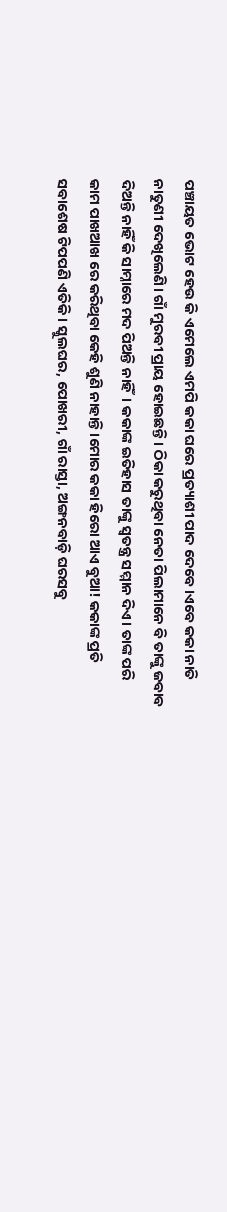ପଞ୍ଚାୟତ ଭୋଟ ହେଉ କି ଏମେଲେ ଏମପି କକା ଘରେ ପ୍ରତ୍ୟାଶୀ ପାଦ ଦେବେ।ଏବେ କକା ନାତି ନାତୁଣୀ ଦେଖିଲେଣି। ଗାଁ ମୁରବୀ ପ୍ରାୟ ହୋଇଛନ୍ତି। ଠିକା କରୁଥିବା ନେତା ପିଲାମାନେ ବି ତାଙ୍କୁ ଜବାବ ଦିଅନ୍ତି ନାହିଁ କି ସାମ୍ନାରେ ମଦ ପିଅନ୍ତି ନାହିଁ। କକାଙ୍କ ଇତିହାସ ତାଙ୍କୁ ସ୍ୱତନ୍ତ୍ର ସମ୍ମାନ ଦିଏ। ତାଙ୍କ ପରି କାମ ପାଖଆଖ ରେ କରିଥିବା କେହି ଶୁଣି ନାହାନ୍ତି।ମୋର କକା ହିରୋ ଆଏ ବୁଆ! କକାଙ୍କ ପ୍ରତି ସବାଶେଷ ଟିପପଣି ଏତିକି। ସ୍କୁଲଘର, ପୋଖରୀ, ଗାଁ ରାସ୍ତା, ଅଙ୍ଗନବାଡ଼ି ଘରସବୁ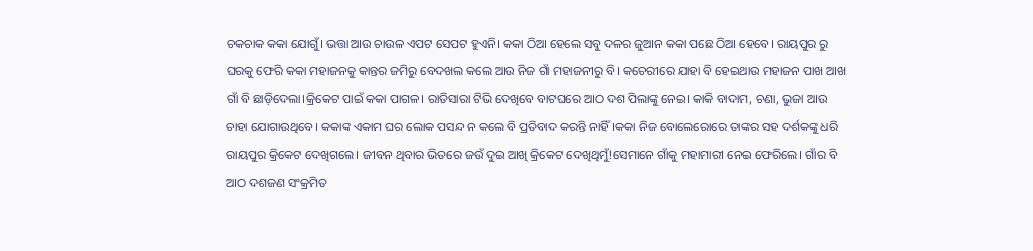ଚକଚାକ କକା ଯୋଗୁଁ। ଭତ୍ତା ଆଉ ଚାଉଳ ଏପଟ ସେପଟ ହୁଏନି। କକା ଠିଆ ହେଲେ ସବୁ ଦଳର ଜୁଆନ କକା ପଛେ ଠିଆ ହେବେ। ରାୟପୁର ରୁ ଘରକୁ ଫେରି କକା ମହାଜନକୁ କାନ୍ତର ଜମିରୁ ବେଦଖଲ କଲେ ଆଉ ନିଜ ଗାଁ ମହାଜନୀରୁ ବି। କଚେରୀରେ ଯାହା ବି ହେଇଥାଉ ମହାଜନ ପାଖ ଆଖ ଗାଁ ବି ଛାଡ଼ିଦେଲା।କ୍ରିକେଟ ପାଇଁ କକା ପାଗଳ। ରାତିସାରା ଟିଭି ଦେଖିବେ ବାଟଘରେ ଆଠ ଦଶ ପିଲାଙ୍କୁ ନେଇ। କାକି ବାଦାମ, ଚଣା, ଭୁଜା ଆଉ ଚାହା ଯୋଗାଉଥିବେ। କକାଙ୍କ ଏକାମ ଘର ଲୋକ ପସନ୍ଦ ନ କଲେ ବି ପ୍ରତିବାଦ କରନ୍ତି ନାହିଁ।କକା ନିଜ ବୋଲେରୋରେ ତାଙ୍କର ସହ ଦର୍ଶକଙ୍କୁ ଧରି ରାୟପୁର କ୍ରିକେଟ ଦେଖିଗଲେ। ଜୀବନ ଥିବାର ଭିତରେ ଜଉଁ ଦୁଇ ଆଖି କ୍ରିକେଟ ଦେଖିଥିମୁଁ!ସେମାନେ ଗାଁକୁ ମହାମାରୀ ନେଇ ଫେରିଲେ। ଗାଁର ବି ଆଠ ଦଶଜଣ ସଂକ୍ରମିତ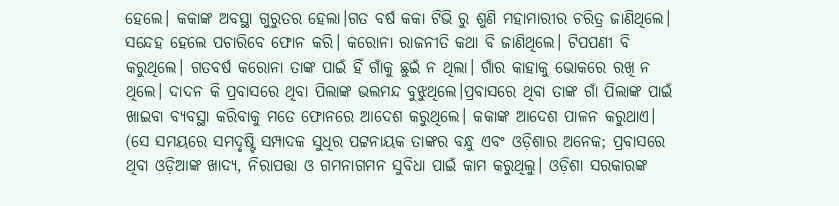ହେଲେ। କକାଙ୍କ ଅବସ୍ଥା ଗୁରୁତର ହେଲା।ଗତ ବର୍ଷ କକା ଟିଭି ରୁ ଶୁଣି ମହାମାରୀର ଚରିତ୍ର ଜାଣିଥିଲେ। ସନ୍ଦେହ ହେଲେ ପଚାରିବେ ଫୋନ କରି। କରୋନା ରାଜନୀତି କଥା ବି ଜାଣିଥିଲେ। ଟିପପଣୀ ବି କରୁଥିଲେ। ଗତବର୍ଷ କରୋନା ତାଙ୍କ ପାଇଁ ହିଁ ଗାଁକୁ ଛୁଇଁ ନ ଥିଲା। ଗାଁର କାହାକୁ ଭୋକରେ ରଖି ନ ଥିଲେ। ଦାଦନ କି ପ୍ରବାସରେ ଥିବା ପିଲାଙ୍କ ଭଲମନ୍ଦ ବୁଝୁଥିଲେ।ପ୍ରବାସରେ ଥିବା ତାଙ୍କ ଗାଁ ପିଲାଙ୍କ ପାଇଁ ଖାଇବା ବ୍ୟବସ୍ଥା କରିବାକୁ ମତେ ଫୋନରେ ଆଦେଶ କରୁଥିଲେ। କକାଙ୍କ ଆଦେଶ ପାଳନ କରୁଥାଏ। (ସେ ସମୟରେ ସମଦୃଷ୍ଟି ସମ୍ପାଦକ ସୁଧିର ପଟ୍ଟନାୟକ ତାଙ୍କର ବନ୍ଧୁ ଏବଂ ଓଡ଼ିଶାର ଅନେକ; ପ୍ରବାସରେ ଥିବା ଓଡ଼ିଆଙ୍କ ଖାଦ୍ୟ, ନିରାପତ୍ତା ଓ ଗମନାଗମନ ସୁବିଧା ପାଇଁ କାମ କରୁଥିଲୁ। ଓଡ଼ିଶା ସରକାରଙ୍କ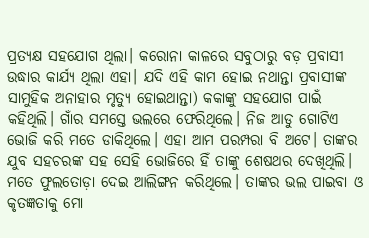ପ୍ରତ୍ୟକ୍ଷ ସହଯୋଗ ଥିଲା। କରୋନା କାଳରେ ସବୁଠାରୁ ବଡ଼ ପ୍ରବାସୀ ଉଦ୍ଧାର କାର୍ଯ୍ୟ ଥିଲା ଏହା। ଯଦି ଏହି କାମ ହୋଇ ନଥାନ୍ତା ପ୍ରବାସୀଙ୍କ ସାମୁହିକ ଅନାହାର ମୃତ୍ୟୁ ହୋଇଥାନ୍ତା) କକାଙ୍କୁ ସହଯୋଗ ପାଇଁ କହିଥିଲି। ଗାଁର ସମସ୍ତେ ଭଲରେ ଫେରିଥିଲେ। ନିଜ ଆଡୁ ଗୋଟିଏ ଭୋଜି କରି ମତେ ଡାକିଥିଲେ। ଏହା ଆମ ପରମ୍ପରା ବି ଅଟେ। ତାଙ୍କର ଯୁବ ସହଚରଙ୍କ ସହ ସେହି ଭୋଜିରେ ହିଁ ତାଙ୍କୁ ଶେଷଥର ଦେଖିଥିଲି। ମତେ ଫୁଲତୋଡ଼ା ଦେଇ ଆଲିଙ୍ଗନ କରିଥିଲେ। ତାଙ୍କର ଭଲ ପାଇବା ଓ କୃତଜ୍ଞତାକୁ ମୋ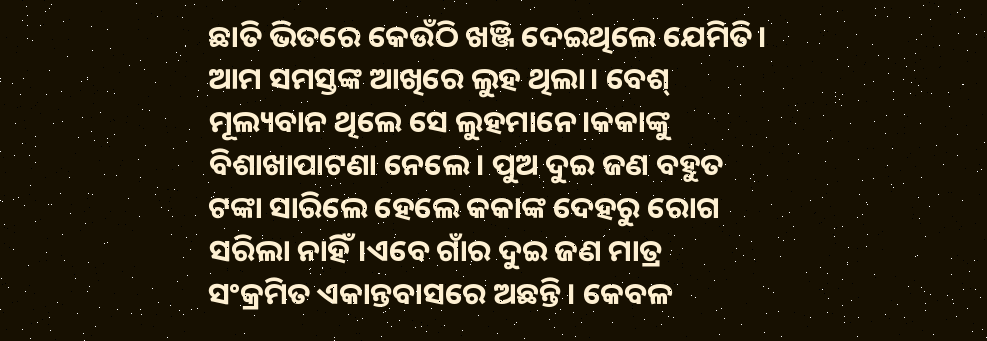ଛାତି ଭିତରେ କେଉଁଠି ଖଞ୍ଜି ଦେଇଥିଲେ ଯେମିତି। ଆମ ସମସ୍ତଙ୍କ ଆଖିରେ ଲୁହ ଥିଲା। ବେଶ୍ ମୂଲ୍ୟବାନ ଥିଲେ ସେ ଲୁହମାନେ।କକାଙ୍କୁ ବିଶାଖାପାଟଣା ନେଲେ। ପୁଅ ଦୁଇ ଜଣ ବହୁତ ଟଙ୍କା ସାରିଲେ ହେଲେ କକାଙ୍କ ଦେହରୁ ରୋଗ ସରିଲା ନାହିଁ।ଏବେ ଗାଁର ଦୁଇ ଜଣ ମାତ୍ର ସଂକ୍ରମିତ ଏକାନ୍ତବାସରେ ଅଛନ୍ତି। କେବଳ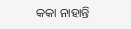କକା ନାହାନ୍ତି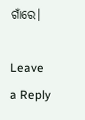ଗାଁରେ।

Leave a Reply